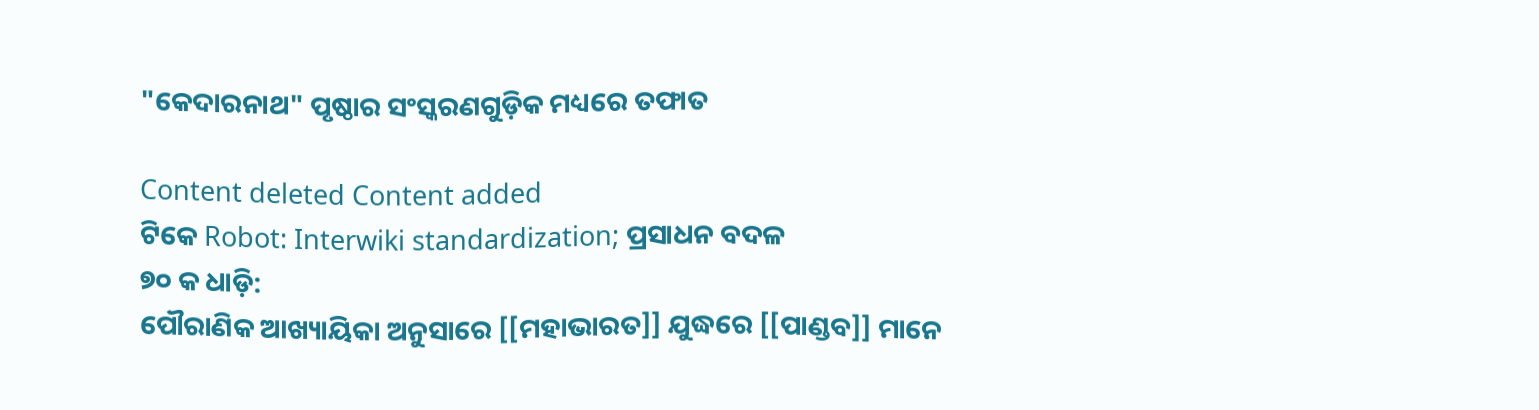"କେଦାରନାଥ" ପୃଷ୍ଠାର ସଂସ୍କରଣ‌ଗୁଡ଼ିକ ମଧ୍ୟରେ ତଫାତ

Content deleted Content added
ଟିକେ Robot: Interwiki standardization; ପ୍ରସାଧନ ବଦଳ
୭୦ କ ଧାଡ଼ି:
ପୌରାଣିକ ଆଖ୍ୟାୟିକା ଅନୁସାରେ [[ମହାଭାରତ]] ଯୁଦ୍ଧରେ [[ପାଣ୍ଡବ]] ମାନେ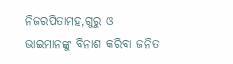ନିଜରପିତାମହ,ଗୁରୁ ଓ ଭାଇମାନଙ୍କୁ ବିନାଶ କରିବା ଜନିତ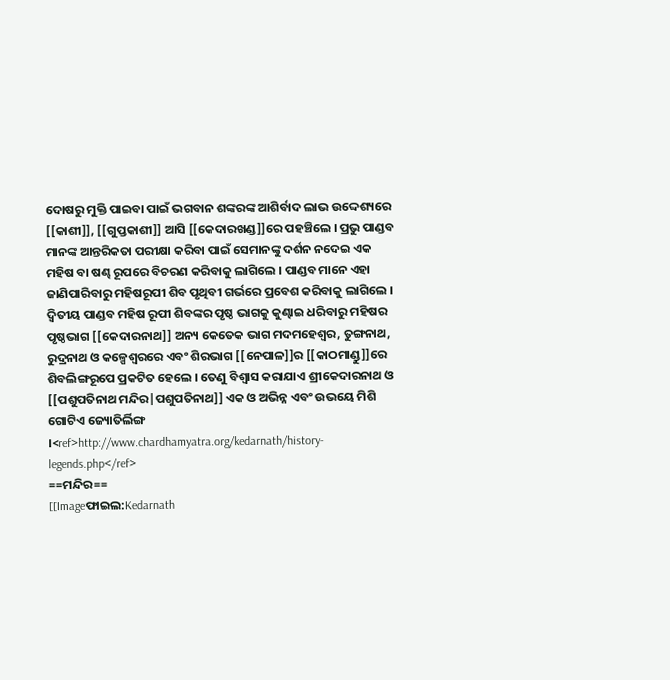ଦୋଷରୁ ମୁକ୍ତି ପାଇବା ପାଇଁ ଭଗବାନ ଶଙ୍କରଙ୍କ ଆଶିର୍ବାଦ ଲାଭ ଉଦ୍ଦେଶ୍ୟରେ [[କାଶୀ]], [[ଗୁପ୍ତକାଶୀ]] ଆସି [[କେଦାରଖଣ୍ଡ]]ରେ ପହଞ୍ଚିଲେ । ପ୍ରଭୁ ପାଣ୍ଡବ ମାନଙ୍କ ଆନ୍ତରିକତା ପରୀକ୍ଷା କରିବା ପାଇଁ ସେମାନଙ୍କୁ ଦର୍ଶନ ନଦେଇ ଏକ ମହିଷ ବା ଷଣ୍ଢ ରୂପରେ ବିଚରଣ କରିବାକୁ ଲାଗିଲେ । ପାଣ୍ଡବ ମାନେ ଏହା ଜାଣିପାରିବାରୁ ମହିଷରୂପୀ ଶିବ ପୃଥିବୀ ଗର୍ଭରେ ପ୍ରବେଶ କରିବାକୁ ଲାଗିଲେ । ଦ୍ଵିତୀୟ ପାଣ୍ଡବ ମହିଷ ରୂପୀ ଶିବଙ୍କର ପୃଷ୍ଠ ଭାଗକୁ କୁଣ୍ଢାଇ ଧରିବାରୁ ମହିଷର ପୃଷ୍ଠଭାଗ [[କେଦାରନାଥ]] ଅନ୍ୟ କେତେକ ଭାଗ ମଦମହେଶ୍ଵର, ତୁଙ୍ଗନାଥ, ରୁଦ୍ରନାଥ ଓ କଳ୍ପେଶ୍ଵରରେ ଏବଂ ଶିରଭାଗ [[ନେପାଳ]]ର [[କାଠମାଣ୍ଡୁ]]ରେ ଶିବଲିଙ୍ଗରୂପେ ପ୍ରକଟିତ ହେଲେ । ତେଣୁ ବିଶ୍ଵାସ କରାଯାଏ ଶ୍ରୀକେଦାରନାଥ ଓ [[ପଶୁପତିନାଥ ମନ୍ଦିର|ପଶୁପତିନାଥ]] ଏକ ଓ ଅଭିନ୍ନ ଏବଂ ଉଭୟେ ମିଶି ଗୋଟିଏ ଜ୍ୟୋତିର୍ଲିଙ୍ଗ ।<ref>http://www.chardhamyatra.org/kedarnath/history-legends.php</ref>
==ମନ୍ଦିର==
[[Imageଫାଇଲ:Kedarnath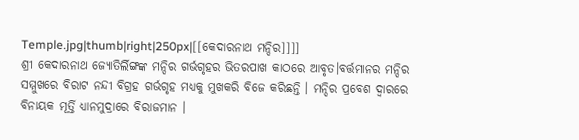Temple.jpg|thumb|right|250px|[[କେଦାରନାଥ ମନ୍ଦିର]]]]
ଶ୍ରୀ କେଦାରନାଥ ଜ୍ୟୋତିର୍ଲିଙ୍ଗଙ୍କ ମନ୍ଦିର ଗର୍ଭଗୃହର ଭିତରପାଖ କାଠରେ ଆବୃତ।ବର୍ତ୍ତମାନର ମନ୍ଦିର ସମ୍ମୁଖରେ ବିରାଟ ନନ୍ଦୀ ବିଗ୍ରହ ଗର୍ଭଗୃହ ମଧ୍ୟକୁ ମୁଖକରି ବିଜେ କରିଛନ୍ତି । ମନ୍ଦିର ପ୍ରବେଶ ଦ୍ଵାରରେ ବିନାୟକ ମୂର୍ତ୍ତି ଧ୍ୟାନମୁଦ୍ରାରେ ବିରାଜମାନ ।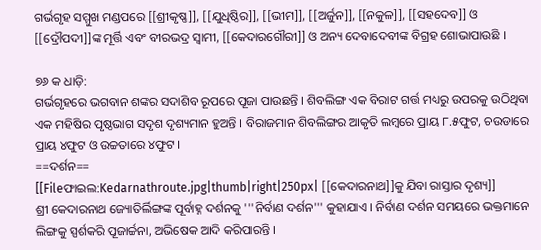ଗର୍ଭଗୃହ ସମ୍ମୁଖ ମଣ୍ଡପରେ [[ଶ୍ରୀକୃଷ୍ଣ]], [[ଯୁଧିଷ୍ଠିର]], [[ଭୀମ]], [[ଅର୍ଜୁନ]], [[ନକୁଳ]], [[ସହଦେବ]] ଓ [[ଦ୍ରୌପଦୀ]]ଙ୍କ ମୂର୍ତ୍ତି ଏବଂ ବୀରଭଦ୍ର ସ୍ଵାମୀ, [[କେଦାରଗୌରୀ]] ଓ ଅନ୍ୟ ଦେବାଦେବୀଙ୍କ ବିଗ୍ରହ ଶୋଭାପାଉଛି ।

୭୬ କ ଧାଡ଼ି:
ଗର୍ଭଗୃହରେ ଭଗବାନ ଶଙ୍କର ସଦାଶିବ ରୂପରେ ପୂଜା ପାଉଛନ୍ତି । ଶିବଲିଙ୍ଗ ଏକ ବିରାଟ ଗର୍ତ୍ତ ମଧ୍ୟରୁ ଉପରକୁ ଉଠିଥିବା ଏକ ମହିଷିର ପୃଷ୍ଠଭାଗ ସଦୃଶ ଦୃଶ୍ୟମାନ ହୁଅନ୍ତି । ବିରାଜମାନ ଶିବଲିଙ୍ଗର ଆକୃତି ଲମ୍ବରେ ପ୍ରାୟ ୮.୫ଫୁଟ, ଚଉଡାରେ ପ୍ରାୟ ୪ଫୁଟ ଓ ଉଚ୍ଚତାରେ ୪ଫୁଟ ।
==ଦର୍ଶନ==
[[Fileଫାଇଲ:Kedarnathroute.jpg|thumb|right|250px| [[କେଦାରନାଥ]]କୁ ଯିବା ରାସ୍ତାର ଦୃଶ୍ୟ]]
ଶ୍ରୀ କେଦାରନାଥ ଜ୍ୟୋତିର୍ଲିଙ୍ଗଙ୍କ ପୂର୍ବାହ୍ନ ଦର୍ଶନକୁ '''ନିର୍ବାଣ ଦର୍ଶନ''' କୁହାଯାଏ । ନିର୍ବାଣ ଦର୍ଶନ ସମୟରେ ଭକ୍ତମାନେ ଲିଙ୍ଗକୁ ସ୍ପର୍ଶକରି ପୂଜାର୍ଚ୍ଚନା, ଅଭିଷେକ ଆଦି କରିପାରନ୍ତି ।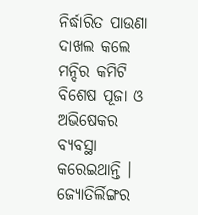ନିର୍ଦ୍ଧାରିତ ପାଉଣା ଦାଖଲ କଲେ ମନ୍ଦିର କମିଟି ବିଶେଷ ପୂଜା ଓ ଅଭିଷେକର ବ୍ୟବସ୍ଥା କରେଇଥାନ୍ତି । ଜ୍ୟୋତିର୍ଲିଙ୍ଗର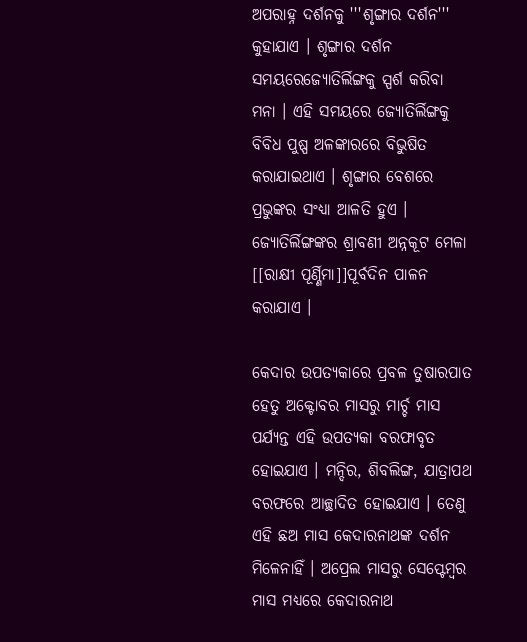ଅପରାହ୍ନ ଦର୍ଶନକୁ '''ଶୃଙ୍ଗାର ଦର୍ଶନ''' କୁହାଯାଏ । ଶୃଙ୍ଗାର ଦର୍ଶନ ସମୟରେଜ୍ୟୋତିର୍ଲିଙ୍ଗକୁ ସ୍ପର୍ଶ କରିବା ମନା । ଏହି ସମୟରେ ଜ୍ୟୋତିର୍ଲିଙ୍ଗକୁ ବିବିଧ ପୁଷ୍ପ ଅଳଙ୍କାରରେ ବିଭୁଷିତ କରାଯାଇଥାଏ । ଶୃଙ୍ଗାର ବେଶରେ ପ୍ରଭୁଙ୍କର ସଂଧ୍ୟା ଆଳତି ହୁଏ । ଜ୍ୟୋତିର୍ଲିଙ୍ଗଙ୍କର ଶ୍ରାବଣୀ ଅନ୍ନକୂଟ ମେଳା [[ରାକ୍ଷୀ ପୂର୍ଣ୍ଣିମା]]ପୂର୍ବଦିନ ପାଳନ କରାଯାଏ ।

କେଦାର ଉପତ୍ୟକାରେ ପ୍ରବଳ ତୁଷାରପାତ ହେତୁ ଅକ୍ଟୋବର ମାସରୁ ମାର୍ଚ୍ଚ ମାସ ପର୍ଯ୍ୟନ୍ତ ଏହି ଉପତ୍ୟକା ବରଫାବୃତ ହୋଇଯାଏ । ମନ୍ଦିର, ଶିବଲିଙ୍ଗ, ଯାତ୍ରାପଥ ବରଫରେ ଆଚ୍ଛାଦିତ ହୋଇଯାଏ । ତେଣୁ ଏହି ଛଅ ମାସ କେଦାରନାଥଙ୍କ ଦର୍ଶନ ମିଳେନାହିଁ । ଅପ୍ରେଲ ମାସରୁ ସେପ୍ଟେମ୍ବର ମାସ ମଧ୍ୟରେ କେଦାରନାଥ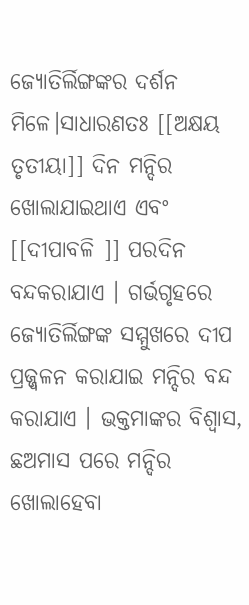ଜ୍ୟୋତିର୍ଲିଙ୍ଗଙ୍କର ଦର୍ଶନ ମିଳେ।ସାଧାରଣତଃ [[ଅକ୍ଷୟ ତୃତୀୟା]] ଦିନ ମନ୍ଦିର ଖୋଲାଯାଇଥାଏ ଏବଂ [[ଦୀପାବଳି ]] ପରଦିନ ବନ୍ଦକରାଯାଏ । ଗର୍ଭଗୃହରେ ଜ୍ୟୋତିର୍ଲିଙ୍ଗଙ୍କ ସମ୍ମୁଖରେ ଦୀପ ପ୍ରଜ୍ଜ୍ଵଳନ କରାଯାଇ ମନ୍ଦିର ବନ୍ଦ କରାଯାଏ । ଭକ୍ତମାଙ୍କର ବିଶ୍ଵାସ, ଛଅମାସ ପରେ ମନ୍ଦିର ଖୋଲାହେବା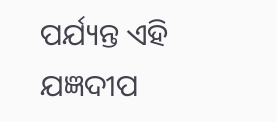ପର୍ଯ୍ୟନ୍ତ ଏହି ଯଜ୍ଞଦୀପ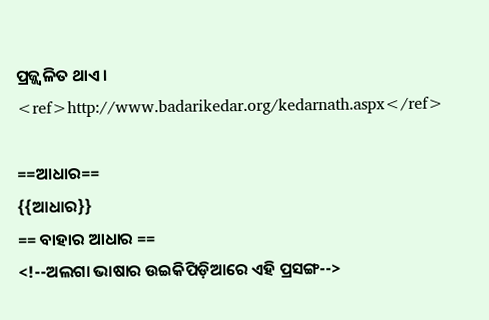ପ୍ରଜ୍ଜ୍ଵଳିତ ଥାଏ । <ref>http://www.badarikedar.org/kedarnath.aspx</ref>

==ଆଧାର==
{{ଆଧାର}}
== ବାହାର ଆଧାର ==
<!--ଅଲଗା ଭାଷାର ଉଇକିପିଡ଼ିଆରେ ଏହି ପ୍ରସଙ୍ଗ-->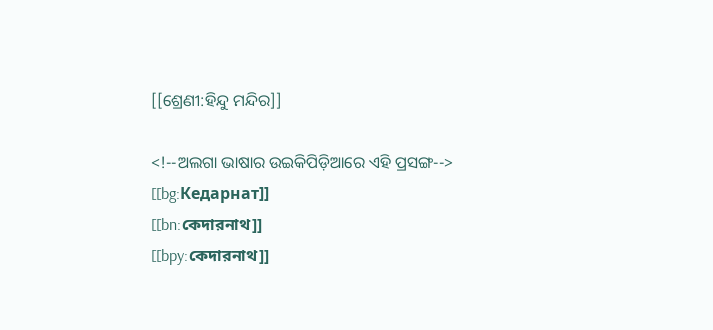[[ଶ୍ରେଣୀ:ହିନ୍ଦୁ ମନ୍ଦିର]]

<!--ଅଲଗା ଭାଷାର ଉଇକିପିଡ଼ିଆରେ ଏହି ପ୍ରସଙ୍ଗ-->
[[bg:Кедарнат]]
[[bn:কেদারনাথ]]
[[bpy:কেদারনাথ]]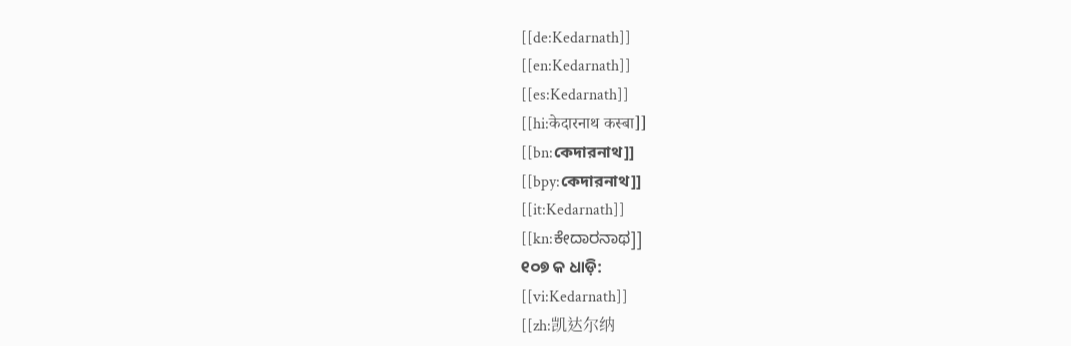[[de:Kedarnath]]
[[en:Kedarnath]]
[[es:Kedarnath]]
[[hi:केदारनाथ कस्बा]]
[[bn:কেদারনাথ]]
[[bpy:কেদারনাথ]]
[[it:Kedarnath]]
[[kn:ಕೇದಾರನಾಥ]]
୧୦୭ କ ଧାଡ଼ି:
[[vi:Kedarnath]]
[[zh:凯达尔纳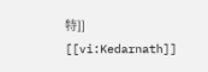特]]
[[vi:Kedarnath]]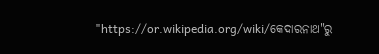"https://or.wikipedia.org/wiki/କେଦାରନାଥ"ରୁ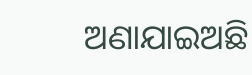ଅଣାଯାଇଅଛି